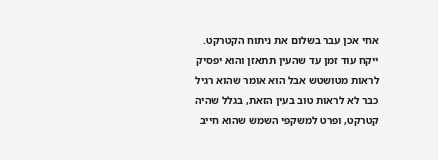אחי אכן עבר בשלום את ניתוח הקטרקט. ייקח עוד זמן עד שהעין תתאזן והוא יפסיק לראות מטושטש אבל הוא אומר שהוא רגיל כבר לא לראות טוב בעין הזאת, בגלל שהיה קטרקט, ופרט למשקפי השמש שהוא חייב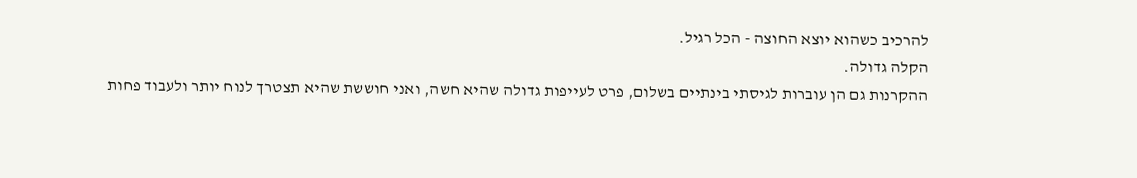להרכיב כשהוא יוצא החוצה - הכל רגיל.
הקלה גדולה.
ההקרנות גם הן עוברות לגיסתי בינתיים בשלום, פרט לעייפות גדולה שהיא חשה, ואני חוששת שהיא תצטרך לנוח יותר ולעבוד פחות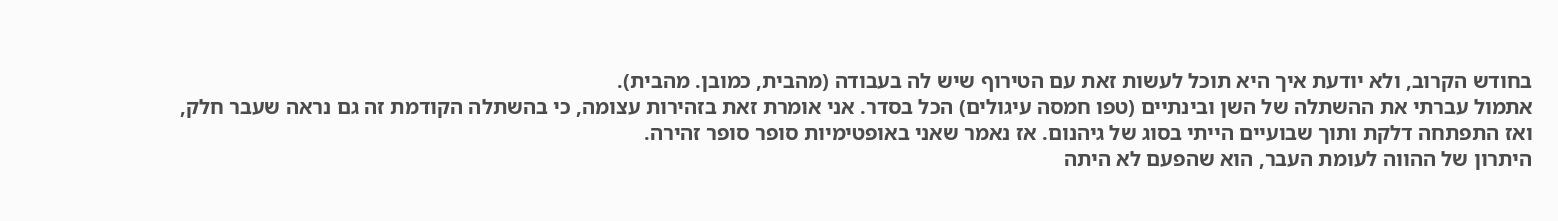בחודש הקרוב, ולא יודעת איך היא תוכל לעשות זאת עם הטירוף שיש לה בעבודה (מהבית, כמובן. מהבית).
אתמול עברתי את ההשתלה של השן ובינתיים (טפו חמסה עיגולים) הכל בסדר. אני אומרת זאת בזהירות עצומה, כי בהשתלה הקודמת זה גם נראה שעבר חלק, ואז התפתחה דלקת ותוך שבועיים הייתי בסוג של גיהנום. אז נאמר שאני באופטימיות סופר סופר זהירה.
היתרון של ההווה לעומת העבר, הוא שהפעם לא היתה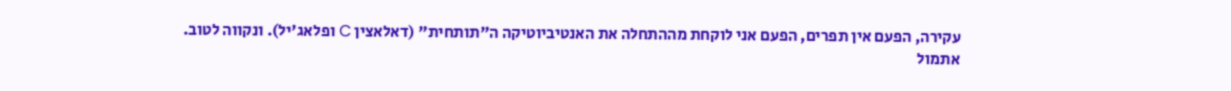עקירה, הפעם אין תפרים, הפעם אני לוקחת מההתחלה את האנטיביוטיקה ה"תותחית" (דאלאצין C ופלאג'יל). ונקווה לטוב.
אתמול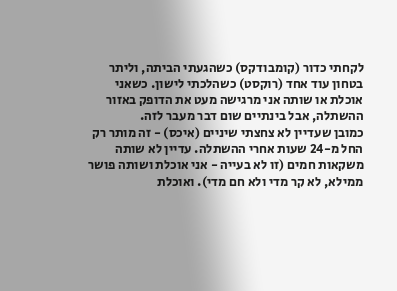לקחתי כדור (קומבודקס) כשהגעתי הביתה, וליתר בטחון עוד אחד (רוקסט) כשהלכתי לישון. כשאני אוכלת או שותה אני מרגישה מעט את הדופק באזור ההשתלה, אבל בינתיים שום דבר מעבר לזה.
כמובן שעדיין לא צחצתי שיניים (איכס) - זה מותר רק החל מ-24 שעות אחרי ההשתלה. עדיין לא שותה משקאות חמים (זו לא בעייה - אני אוכלת ושותה פושר ממילא, לא קר מדי ולא חם מדי). ואוכלת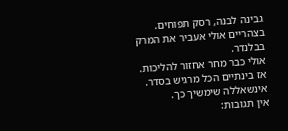גבינה לבנה, רסק תפוחים. בצהריים אולי אעביר את המרק בבלנדר.
אולי כבר מחר אחזור להליכות.
אז בינתיים הכל מרגיש בסדר. אינשאללה שימשיך כך.
אין תגובות: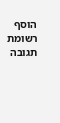הוסף רשומת תגובה